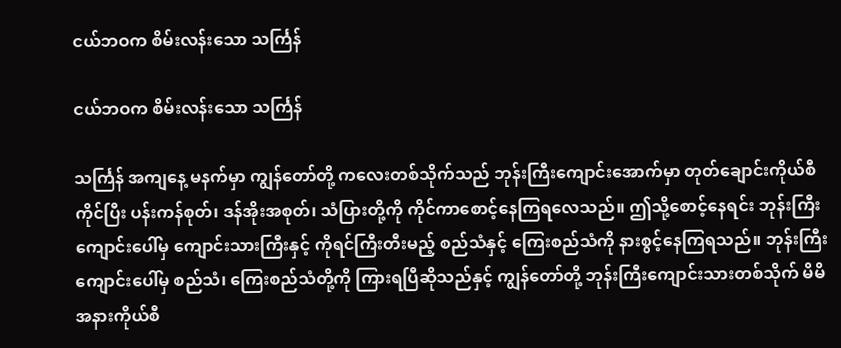ငယ်ဘဝက စိမ်းလန်းသော သင်္ကြန်

ငယ်ဘဝက စိမ်းလန်းသော သင်္ကြန်

သင်္ကြန် အကျနေ့ မနက်မှာ ကျွန်တော်တို့ ကလေးတစ်သိုက်သည် ဘုန်းကြီးကျောင်းအောက်မှာ တုတ်ချောင်းကိုယ်စီကိုင်ပြီး ပန်းကန်စုတ်၊ ဒန်အိုးအစုတ်၊ သံပြားတို့ကို ကိုင်ကာစောင့်နေကြရလေသည်။ ဤသို့စောင့်နေရင်း ဘုန်းကြီးကျောင်းပေါ်မှ ကျောင်းသားကြီးနှင့် ကိုရင်ကြီးတီးမည့် စည်သံနှင့် ကြေးစည်သံကို နားစွင့်နေကြရသည်။ ဘုန်းကြီးကျောင်းပေါ်မှ စည်သံ၊ ကြေးစည်သံတို့ကို ကြားရပြီဆိုသည်နှင့် ကျွန်တော်တို့ ဘုန်းကြီးကျောင်းသားတစ်သိုက် မိမိအနားကိုယ်စီ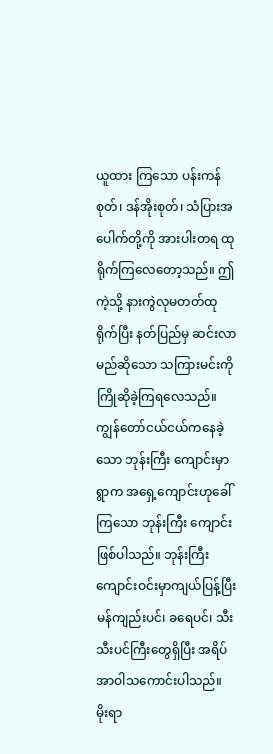ယူထား ကြသော ပန်းကန်စုတ်၊ ဒန်အိုးစုတ်၊ သံပြားအပေါက်တို့ကို အားပါးတရ ထုရိုက်ကြလေတော့သည်။ ဤကဲ့သို့ နားကွဲလုမတတ်ထုရိုက်ပြီး နတ်ပြည်မှ ဆင်းလာမည်ဆိုသော သကြားမင်းကို ကြိုဆိုခဲ့ကြရလေသည်။
ကျွန်တော်ငယ်ငယ်ကနေခဲ့သော ဘုန်းကြီး ကျောင်းမှာ ရွာက အရှေ့ကျောင်းဟုခေါ်ကြသော ဘုန်းကြီး ကျောင်း ဖြစ်ပါသည်။ ဘုန်းကြီးကျောင်းဝင်းမှာကျယ်ပြန့်ပြီး မန်ကျည်းပင်၊ ခရေပင်၊ သီးသီးပင်ကြီးတွေရှိပြီး အရိပ်အာဝါသကောင်းပါသည်။ မိုးရာ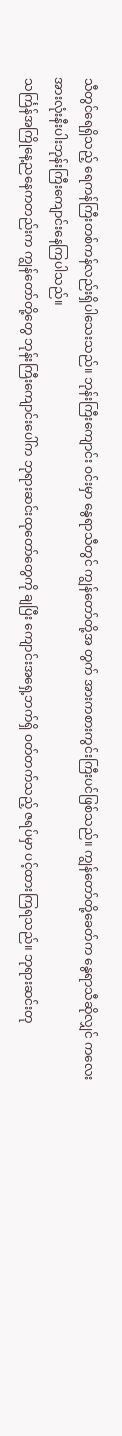သီတွင်ရေရှိသည့် ရေကန်ကြီးတစ်ကန်လည်းရှိပါသေးသည်။ ဘုန်းကြီးကျောင်း ဝင်းမှာ နွေရာသီတွင် ကျွန်တော်တို့အ တွက် အားကစားကွင်းကြီးပင်ဖြစ်သည်။ ကျွန်တော်တို့ခေတ်က နွေရာသီဆိုလျှင် ကလေး အားလုံးနီးပါးဘုန်းကြီးကျောင်းနေကြပါသည်။
သင်္ကြန်အကြိုနေ့ညနေကတည်းက ကျွန်တော်တို့တွေ ဘုန်းကြီးကျောင်းပေါ်က ဘုရားဆင်းထုတော်တွေကို ချပြီး ကျောင်းအရှေ့ဘက်ရှိ ဝတ်တက်သည့် ဇရပ်မှာ ပင့်ထားကြရသည်။ ဘုရားဆင်းတု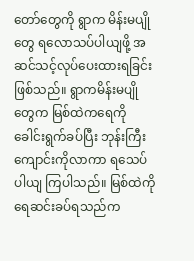တော်တွေကို ရွာက မိန်းမပျိုတွေ ရလောသပ်ပါယျဖို့ အဆင်သင့်လုပ်ပေးထားရခြင်းဖြစ်သည်။ ရွာကမိန်းမပျိုတွေက မြစ်ထဲကရေကိုခေါင်းရွက်ခပ်ပြီး ဘုန်းကြီးကျောင်းကိုလာကာ ရသေပ်ပါယျ ကြပါသည်။ မြစ်ထဲကိုရေဆင်းခပ်ရသည်က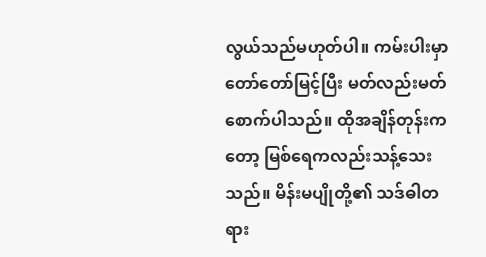လွယ်သည်မဟုတ်ပါ။ ကမ်းပါးမှာ တော်တော်မြင့်ပြီး မတ်လည်းမတ်စောက်ပါသည်။ ထိုအချိန်တုန်းကတော့ မြစ်ရေကလည်းသန့်သေးသည်။ မိန်းမပျိုတို့၏ သဒ်ဓါတရား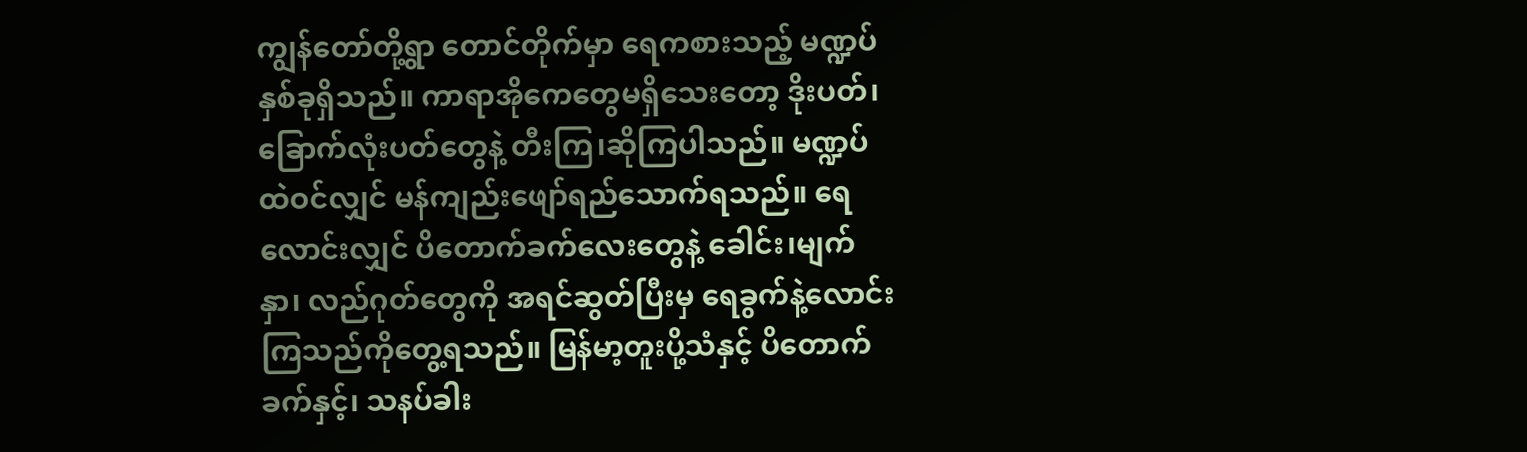ကျွန်တော်တို့ရွာ တောင်တိုက်မှာ ရေကစားသည့် မဏ္ဍပ်နှစ်ခုရှိသည်။ ကာရာအိုကေတွေမရှိသေးတော့ ဒိုးပတ်၊ ခြောက်လုံးပတ်တွေနဲ့ တီးကြ၊ဆိုကြပါသည်။ မဏ္ဍပ်ထဲဝင်လျှင် မန်ကျည်းဖျော်ရည်သောက်ရသည်။ ရေလောင်းလျှင် ပိတောက်ခက်လေးတွေနဲ့ ခေါင်း၊မျက်နှာ၊ လည်ဂုတ်တွေကို အရင်ဆွတ်ပြီးမှ ရေခွက်နဲ့လောင်းကြသည်ကိုတွေ့ရသည်။ မြန်မာ့တူးပို့သံနှင့် ပိတောက်ခက်နှင့်၊ သနပ်ခါး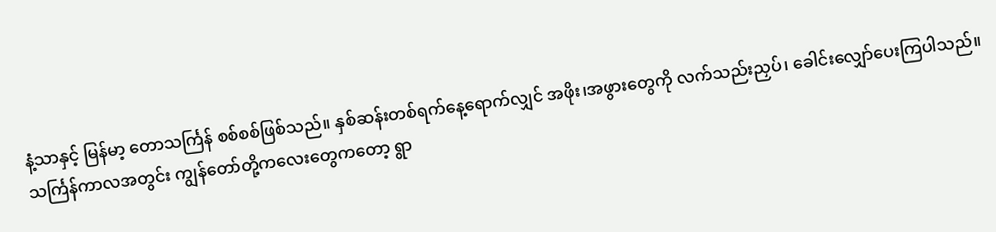နံ့သာနှင့် မြန်မာ့ တောသင်္ကြန် စစ်စစ်ဖြစ်သည်။ နှစ်ဆန်းတစ်ရက်နေ့ရောက်လျှင် အဖိုး၊အဖွားတွေကို လက်သည်းညှပ်၊ ခေါင်းလျှော်ပေးကြပါသည်။
သင်္ကြန်ကာလအတွင်း ကျွန်တော်တို့ကလေးတွေကတော့ ရွာ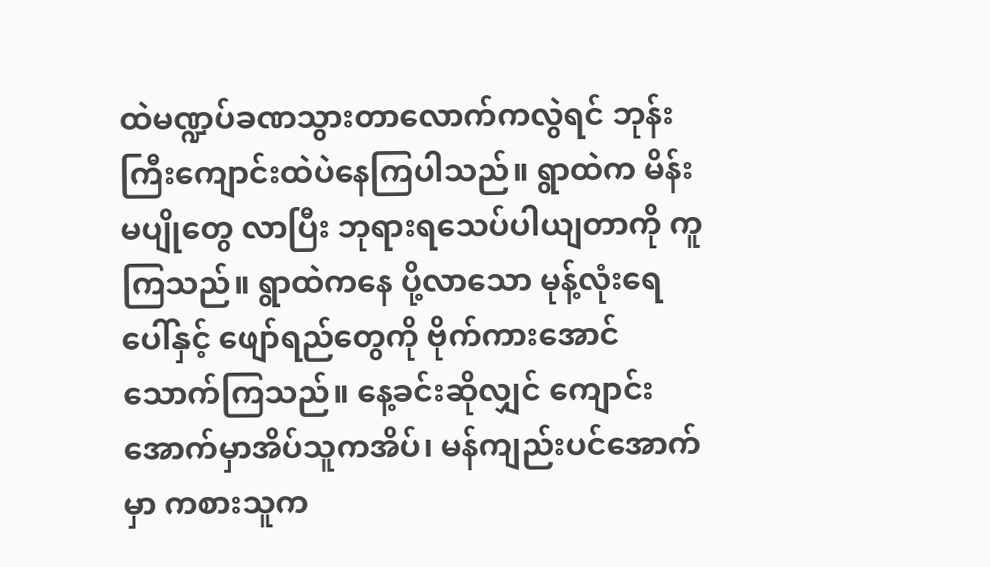ထဲမဏ္ဍပ်ခဏသွားတာလောက်ကလွဲရင် ဘုန်းကြီးကျောင်းထဲပဲနေကြပါသည်။ ရွာထဲက မိန်းမပျိုတွေ လာပြီး ဘုရားရသေပ်ပါယျတာကို ကူကြသည်။ ရွာထဲကနေ ပို့လာသော မုန့်လုံးရေပေါ်နှင့် ဖျော်ရည်တွေကို ဗိုက်ကားအောင် သောက်ကြသည်။ နေ့ခင်းဆိုလျှင် ကျောင်းအောက်မှာအိပ်သူကအိပ်၊ မန်ကျည်းပင်အောက်မှာ ကစားသူက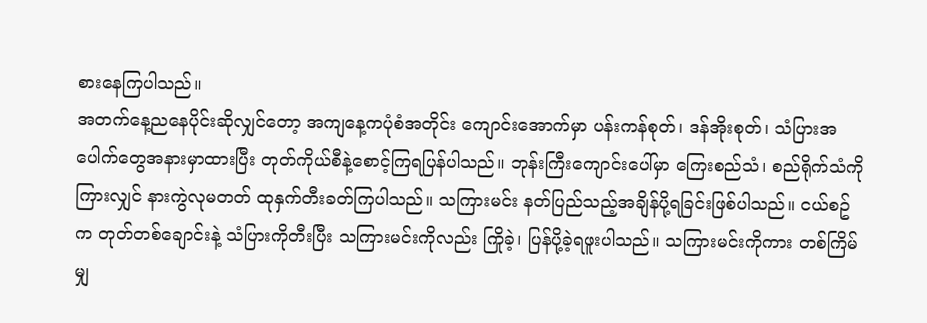စားနေကြပါသည်။
အတက်နေ့ညနေပိုင်းဆိုလျှင်တော့ အကျနေ့ကပုံစံအတိုင်း ကျောင်းအောက်မှာ ပန်းကန်စုတ်၊ ဒန်အိုးစုတ်၊ သံပြားအပေါက်တွေအနားမှာထားပြီး တုတ်ကိုယ်စီနဲ့စောင့်ကြရပြန်ပါသည်။ ဘုန်းကြီးကျောင်းပေါ်မှာ ကြေးစည်သံ၊ စည်ရိုက်သံကိုကြားလျှင် နားကွဲလုမတတ် ထုနှက်တီးခတ်ကြပါသည်။ သကြားမင်း နတ်ပြည်သည့်အချိန်ပို့ရခြင်းဖြစ်ပါသည်။ ငယ်စဥ်က တုတ်တစ်ချောင်းနဲ့ သံပြားကိုတီးပြီး သကြားမင်းကိုလည်း ကြိုခဲ့၊ ပြန်ပို့ခဲ့ရဖူးပါသည်။ သကြားမင်းကိုကား တစ်ကြိမ်မျှ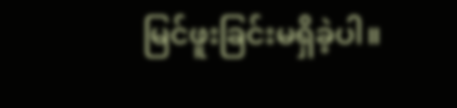မြင်ဖူးခြင်းမရှိခဲ့ပါ။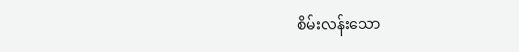စိမ်းလန်းသော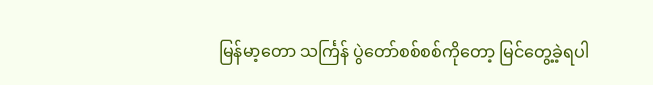မြန်မာ့တော သင်္ကြန် ပွဲတော်စစ်စစ်ကိုတော့ မြင်တွေ့ခဲ့ရပါ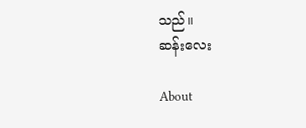သည်။
ဆန်းလေး

About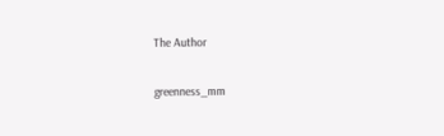The Author

greenness_mm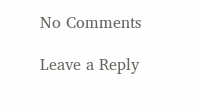No Comments

Leave a Reply